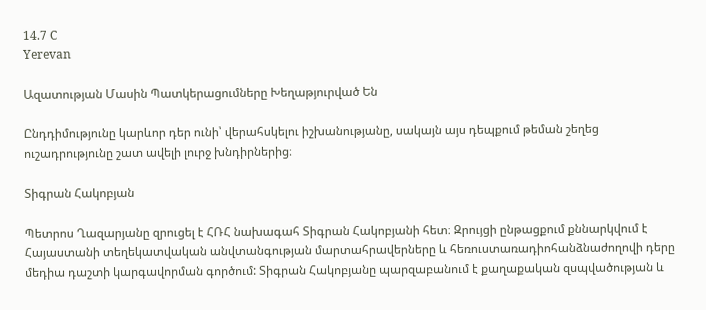14.7 C
Yerevan

Ազատության Մասին Պատկերացումները Խեղաթյուրված Են

Ընդդիմությունը կարևոր դեր ունի՝ վերահսկելու իշխանությանը, սակայն այս դեպքում թեման շեղեց ուշադրությունը շատ ավելի լուրջ խնդիրներից։

Տիգրան Հակոբյան

Պետրոս Ղազարյանը զրուցել է ՀՌՀ նախագահ Տիգրան Հակոբյանի հետ։ Զրույցի ընթացքում քննարկվում է Հայաստանի տեղեկատվական անվտանգության մարտահրավերները և հեռուստառադիոհանձնաժողովի դերը մեդիա դաշտի կարգավորման գործում: Տիգրան Հակոբյանը պարզաբանում է քաղաքական զսպվածության և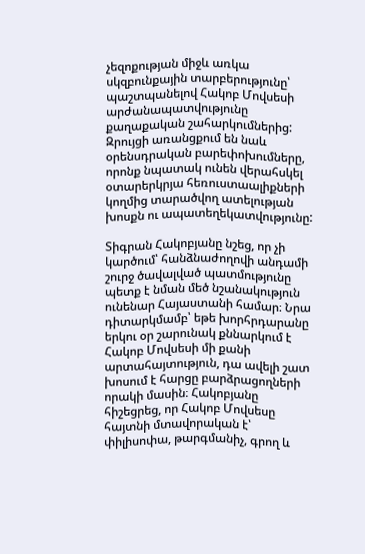չեզոքության միջև առկա սկզբունքային տարբերությունը՝ պաշտպանելով Հակոբ Մովսեսի արժանապատվությունը քաղաքական շահարկումներից: Զրույցի առանցքում են նաև օրենսդրական բարեփոխումները, որոնք նպատակ ունեն վերահսկել օտարերկրյա հեռուստաալիքների կողմից տարածվող ատելության խոսքն ու ապատեղեկատվությունը:

Տիգրան Հակոբյանը նշեց, որ չի կարծում՝ հանձնաժողովի անդամի շուրջ ծավալված պատմությունը պետք է նման մեծ նշանակություն ունենար Հայաստանի համար։ Նրա դիտարկմամբ՝ եթե խորհրդարանը երկու օր շարունակ քննարկում է Հակոբ Մովսեսի մի քանի արտահայտություն, դա ավելի շատ խոսում է հարցը բարձրացողների որակի մասին։ Հակոբյանը հիշեցրեց, որ Հակոբ Մովսեսը հայտնի մտավորական է՝ փիլիսոփա, թարգմանիչ, գրող և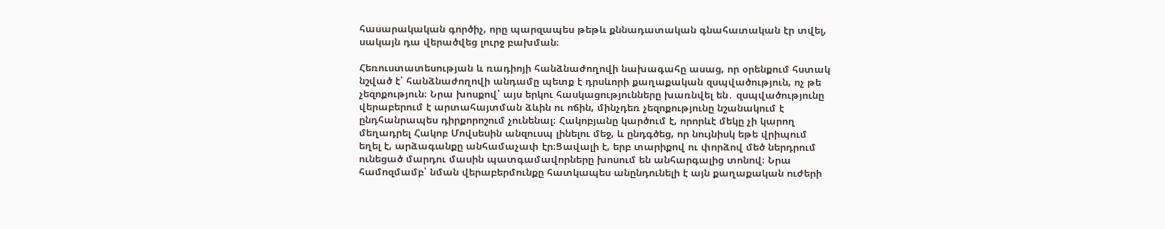հասարակական գործիչ, որը պարզապես թեթև քննադատական գնահատական էր տվել, սակայն դա վերածվեց լուրջ բախման։

Հեռուստատեսության և ռադիոյի հանձնաժողովի նախագահը ասաց, որ օրենքում հստակ նշված է՝ հանձնաժողովի անդամը պետք է դրսևորի քաղաքական զսպվածություն, ոչ թե չեզոքություն։ Նրա խոսքով՝ այս երկու հասկացությունները խառնվել են․ զսպվածությունը վերաբերում է արտահայտման ձևին ու ոճին, մինչդեռ չեզոքությունը նշանակում է ընդհանրապես դիրքորոշում չունենալ։ Հակոբյանը կարծում է, որորևէ մեկը չի կարող մեղադրել Հակոբ Մովսեսին անզուսպ լինելու մեջ, և ընդգծեց, որ նույնիսկ եթե վրիպում եղել է, արձագանքը անհամաչափ էր։Ցավալի է, երբ տարիքով ու փորձով մեծ ներդրում ունեցած մարդու մասին պատգամավորները խոսում են անհարգալից տոնով։ Նրա համոզմամբ՝ նման վերաբերմունքը հատկապես անընդունելի է այն քաղաքական ուժերի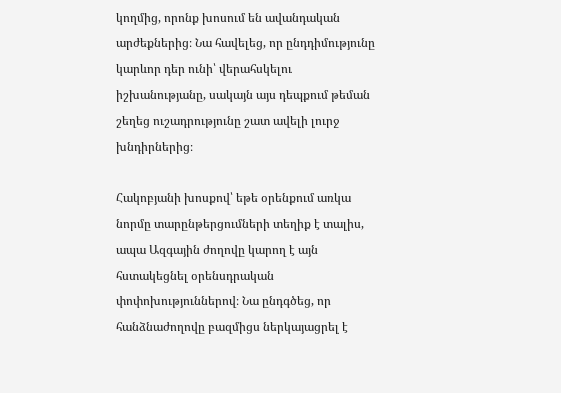կողմից, որոնք խոսում են ավանդական արժեքներից։ Նա հավելեց, որ ընդդիմությունը կարևոր դեր ունի՝ վերահսկելու իշխանությանը, սակայն այս դեպքում թեման շեղեց ուշադրությունը շատ ավելի լուրջ խնդիրներից։

Հակոբյանի խոսքով՝ եթե օրենքում առկա նորմը տարընթերցումների տեղիք է տալիս, ապա Ազգային ժողովը կարող է այն հստակեցնել օրենսդրական փոփոխություններով։ Նա ընդգծեց, որ հանձնաժողովը բազմիցս ներկայացրել է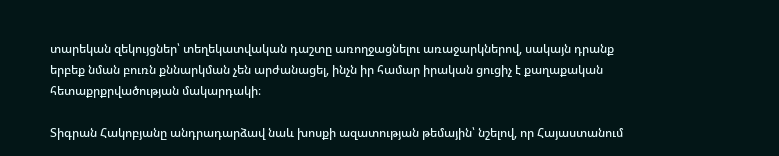տարեկան զեկույցներ՝ տեղեկատվական դաշտը առողջացնելու առաջարկներով, սակայն դրանք երբեք նման բուռն քննարկման չեն արժանացել, ինչն իր համար իրական ցուցիչ է քաղաքական հետաքրքրվածության մակարդակի։

Տիգրան Հակոբյանը անդրադարձավ նաև խոսքի ազատության թեմային՝ նշելով, որ Հայաստանում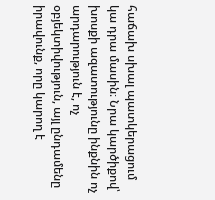հաճախ սխալ պատկերացում կա դրա մասին։ Նրա կարծիքով՝ խոսքի ազատությունը ինքնին ոչ արդարություն է, ոչ օբյեկտիվություն, այլ ընդամենը իրավունք, որը կարող է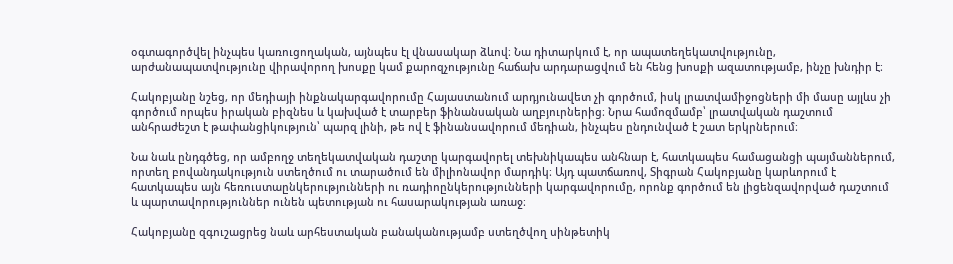օգտագործվել ինչպես կառուցողական, այնպես էլ վնասակար ձևով։ Նա դիտարկում է, որ ապատեղեկատվությունը, արժանապատվությունը վիրավորող խոսքը կամ քարոզչությունը հաճախ արդարացվում են հենց խոսքի ազատությամբ, ինչը խնդիր է։

Հակոբյանը նշեց, որ մեդիայի ինքնակարգավորումը Հայաստանում արդյունավետ չի գործում, իսկ լրատվամիջոցների մի մասը այլևս չի գործում որպես իրական բիզնես և կախված է տարբեր ֆինանսական աղբյուրներից։ Նրա համոզմամբ՝ լրատվական դաշտում անհրաժեշտ է թափանցիկություն՝ պարզ լինի, թե ով է ֆինանսավորում մեդիան, ինչպես ընդունված է շատ երկրներում։

Նա նաև ընդգծեց, որ ամբողջ տեղեկատվական դաշտը կարգավորել տեխնիկապես անհնար է, հատկապես համացանցի պայմաններում, որտեղ բովանդակություն ստեղծում ու տարածում են միլիոնավոր մարդիկ։ Այդ պատճառով, Տիգրան Հակոբյանը կարևորում է հատկապես այն հեռուստաընկերությունների ու ռադիոընկերությունների կարգավորումը, որոնք գործում են լիցենզավորված դաշտում և պարտավորություններ ունեն պետության ու հասարակության առաջ։

Հակոբյանը զգուշացրեց նաև արհեստական բանականությամբ ստեղծվող սինթետիկ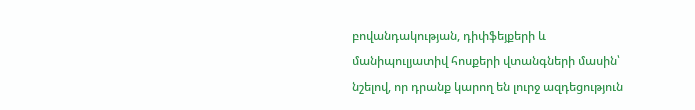բովանդակության, դիփֆեյքերի և մանիպուլյատիվ հոսքերի վտանգների մասին՝ նշելով, որ դրանք կարող են լուրջ ազդեցություն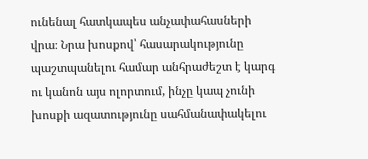ունենալ հատկապես անչափահասների վրա։ Նրա խոսքով՝ հասարակությունը պաշտպանելու համար անհրաժեշտ է կարգ ու կանոն այս ոլորտում, ինչը կապ չունի խոսքի ազատությունը սահմանափակելու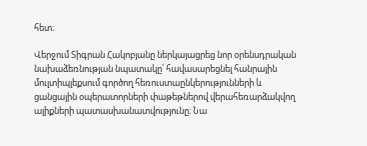հետ։

Վերջում Տիգրան Հակոբյանը ներկայացրեց նոր օրենսդրական նախաձեռնության նպատակը՝ հավասարեցնել հանրային մուլտիպլեքսում գործող հեռուստաընկերությունների և ցանցային օպերատորների փաթեթներով վերահեռարձակվող ալիքների պատասխանատվությունը։ Նա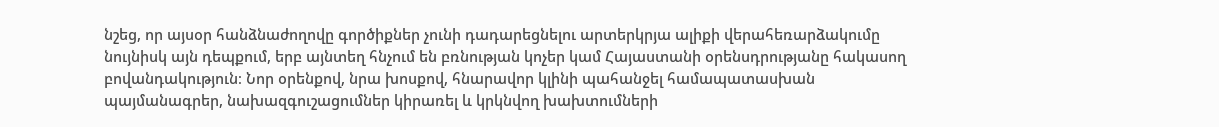նշեց, որ այսօր հանձնաժողովը գործիքներ չունի դադարեցնելու արտերկրյա ալիքի վերահեռարձակումը նույնիսկ այն դեպքում, երբ այնտեղ հնչում են բռնության կոչեր կամ Հայաստանի օրենսդրությանը հակասող բովանդակություն։ Նոր օրենքով, նրա խոսքով, հնարավոր կլինի պահանջել համապատասխան պայմանագրեր, նախազգուշացումներ կիրառել և կրկնվող խախտումների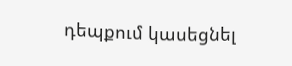դեպքում կասեցնել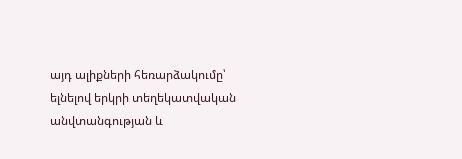այդ ալիքների հեռարձակումը՝ ելնելով երկրի տեղեկատվական անվտանգության և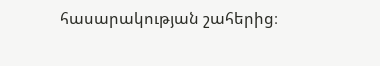հասարակության շահերից։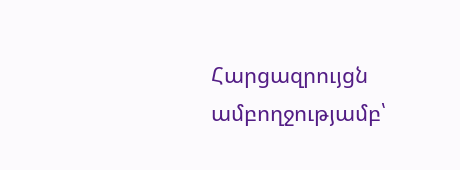Հարցազրույցն ամբողջությամբ՝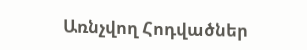Առնչվող Հոդվածներ